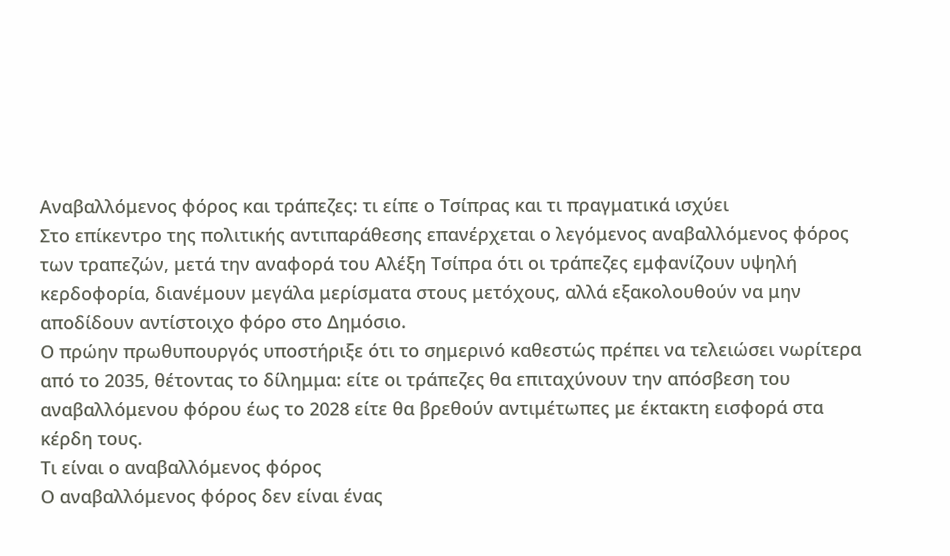Αναβαλλόμενος φόρος και τράπεζες: τι είπε ο Τσίπρας και τι πραγματικά ισχύει
Στο επίκεντρο της πολιτικής αντιπαράθεσης επανέρχεται ο λεγόμενος αναβαλλόμενος φόρος των τραπεζών, μετά την αναφορά του Αλέξη Τσίπρα ότι οι τράπεζες εμφανίζουν υψηλή κερδοφορία, διανέμουν μεγάλα μερίσματα στους μετόχους, αλλά εξακολουθούν να μην αποδίδουν αντίστοιχο φόρο στο Δημόσιο.
Ο πρώην πρωθυπουργός υποστήριξε ότι το σημερινό καθεστώς πρέπει να τελειώσει νωρίτερα από το 2035, θέτοντας το δίλημμα: είτε οι τράπεζες θα επιταχύνουν την απόσβεση του αναβαλλόμενου φόρου έως το 2028 είτε θα βρεθούν αντιμέτωπες με έκτακτη εισφορά στα κέρδη τους.
Τι είναι ο αναβαλλόμενος φόρος
Ο αναβαλλόμενος φόρος δεν είναι ένας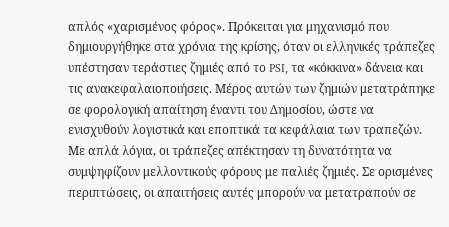απλός «χαρισμένος φόρος». Πρόκειται για μηχανισμό που δημιουργήθηκε στα χρόνια της κρίσης, όταν οι ελληνικές τράπεζες υπέστησαν τεράστιες ζημιές από το PSI, τα «κόκκινα» δάνεια και τις ανακεφαλαιοποιήσεις. Μέρος αυτών των ζημιών μετατράπηκε σε φορολογική απαίτηση έναντι του Δημοσίου, ώστε να ενισχυθούν λογιστικά και εποπτικά τα κεφάλαια των τραπεζών.
Με απλά λόγια, οι τράπεζες απέκτησαν τη δυνατότητα να συμψηφίζουν μελλοντικούς φόρους με παλιές ζημιές. Σε ορισμένες περιπτώσεις, οι απαιτήσεις αυτές μπορούν να μετατραπούν σε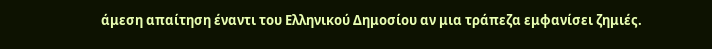άμεση απαίτηση έναντι του Ελληνικού Δημοσίου αν μια τράπεζα εμφανίσει ζημιές.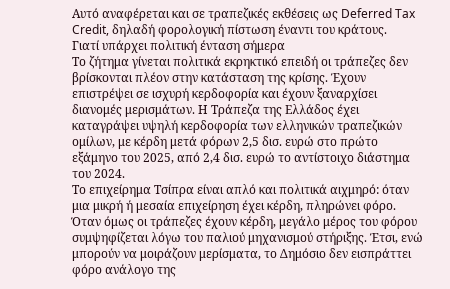Αυτό αναφέρεται και σε τραπεζικές εκθέσεις ως Deferred Tax Credit, δηλαδή φορολογική πίστωση έναντι του κράτους.
Γιατί υπάρχει πολιτική ένταση σήμερα
Το ζήτημα γίνεται πολιτικά εκρηκτικό επειδή οι τράπεζες δεν βρίσκονται πλέον στην κατάσταση της κρίσης. Έχουν επιστρέψει σε ισχυρή κερδοφορία και έχουν ξαναρχίσει διανομές μερισμάτων. Η Τράπεζα της Ελλάδος έχει καταγράψει υψηλή κερδοφορία των ελληνικών τραπεζικών ομίλων, με κέρδη μετά φόρων 2,5 δισ. ευρώ στο πρώτο εξάμηνο του 2025, από 2,4 δισ. ευρώ το αντίστοιχο διάστημα του 2024.
Το επιχείρημα Τσίπρα είναι απλό και πολιτικά αιχμηρό: όταν μια μικρή ή μεσαία επιχείρηση έχει κέρδη, πληρώνει φόρο. Όταν όμως οι τράπεζες έχουν κέρδη, μεγάλο μέρος του φόρου συμψηφίζεται λόγω του παλιού μηχανισμού στήριξης. Έτσι, ενώ μπορούν να μοιράζουν μερίσματα, το Δημόσιο δεν εισπράττει φόρο ανάλογο της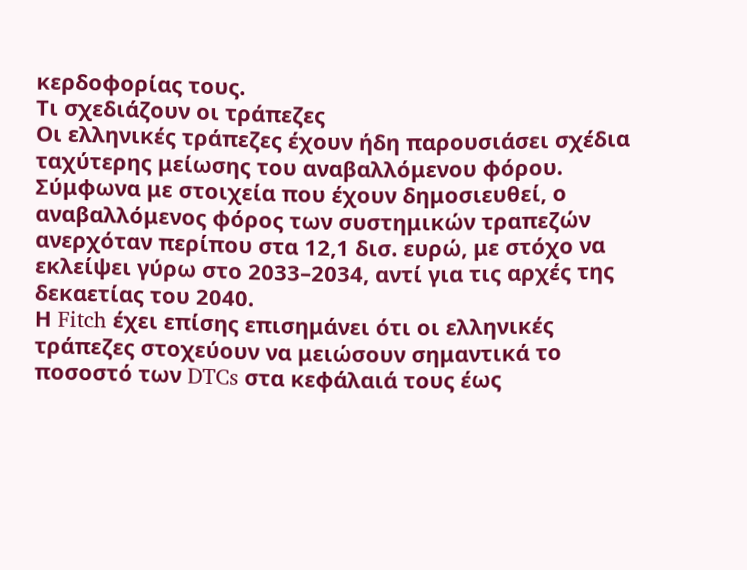κερδοφορίας τους.
Τι σχεδιάζουν οι τράπεζες
Οι ελληνικές τράπεζες έχουν ήδη παρουσιάσει σχέδια ταχύτερης μείωσης του αναβαλλόμενου φόρου. Σύμφωνα με στοιχεία που έχουν δημοσιευθεί, ο αναβαλλόμενος φόρος των συστημικών τραπεζών ανερχόταν περίπου στα 12,1 δισ. ευρώ, με στόχο να εκλείψει γύρω στο 2033–2034, αντί για τις αρχές της δεκαετίας του 2040.
Η Fitch έχει επίσης επισημάνει ότι οι ελληνικές τράπεζες στοχεύουν να μειώσουν σημαντικά το ποσοστό των DTCs στα κεφάλαιά τους έως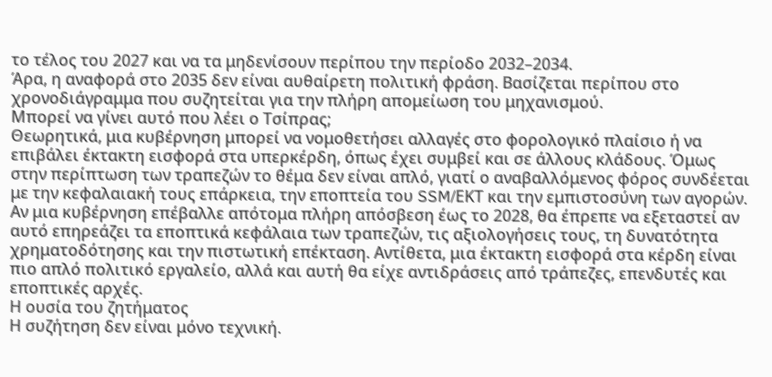το τέλος του 2027 και να τα μηδενίσουν περίπου την περίοδο 2032–2034.
Άρα, η αναφορά στο 2035 δεν είναι αυθαίρετη πολιτική φράση. Βασίζεται περίπου στο χρονοδιάγραμμα που συζητείται για την πλήρη απομείωση του μηχανισμού.
Μπορεί να γίνει αυτό που λέει ο Τσίπρας;
Θεωρητικά, μια κυβέρνηση μπορεί να νομοθετήσει αλλαγές στο φορολογικό πλαίσιο ή να επιβάλει έκτακτη εισφορά στα υπερκέρδη, όπως έχει συμβεί και σε άλλους κλάδους. Όμως στην περίπτωση των τραπεζών το θέμα δεν είναι απλό, γιατί ο αναβαλλόμενος φόρος συνδέεται με την κεφαλαιακή τους επάρκεια, την εποπτεία του SSM/ΕΚΤ και την εμπιστοσύνη των αγορών.
Αν μια κυβέρνηση επέβαλλε απότομα πλήρη απόσβεση έως το 2028, θα έπρεπε να εξεταστεί αν αυτό επηρεάζει τα εποπτικά κεφάλαια των τραπεζών, τις αξιολογήσεις τους, τη δυνατότητα χρηματοδότησης και την πιστωτική επέκταση. Αντίθετα, μια έκτακτη εισφορά στα κέρδη είναι πιο απλό πολιτικό εργαλείο, αλλά και αυτή θα είχε αντιδράσεις από τράπεζες, επενδυτές και εποπτικές αρχές.
Η ουσία του ζητήματος
Η συζήτηση δεν είναι μόνο τεχνική.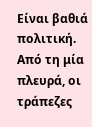Είναι βαθιά πολιτική. Από τη μία πλευρά, οι τράπεζες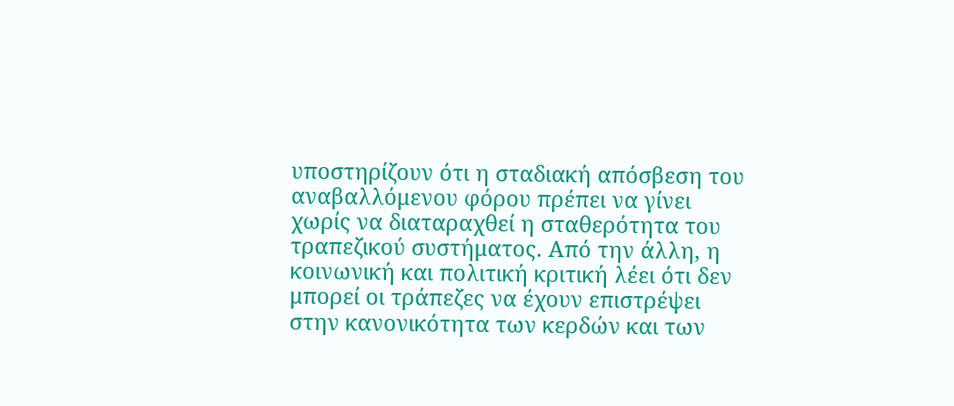υποστηρίζουν ότι η σταδιακή απόσβεση του αναβαλλόμενου φόρου πρέπει να γίνει χωρίς να διαταραχθεί η σταθερότητα του τραπεζικού συστήματος. Από την άλλη, η κοινωνική και πολιτική κριτική λέει ότι δεν μπορεί οι τράπεζες να έχουν επιστρέψει στην κανονικότητα των κερδών και των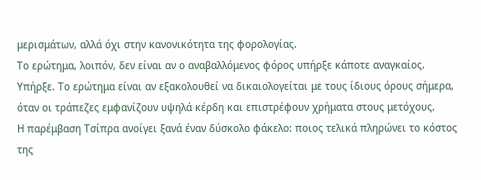μερισμάτων, αλλά όχι στην κανονικότητα της φορολογίας.
Το ερώτημα, λοιπόν, δεν είναι αν ο αναβαλλόμενος φόρος υπήρξε κάποτε αναγκαίος. Υπήρξε. Το ερώτημα είναι αν εξακολουθεί να δικαιολογείται με τους ίδιους όρους σήμερα, όταν οι τράπεζες εμφανίζουν υψηλά κέρδη και επιστρέφουν χρήματα στους μετόχους.
Η παρέμβαση Τσίπρα ανοίγει ξανά έναν δύσκολο φάκελο: ποιος τελικά πληρώνει το κόστος της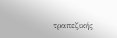τραπεζικής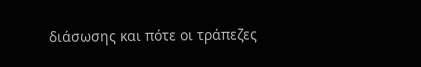διάσωσης και πότε οι τράπεζες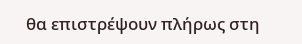θα επιστρέψουν πλήρως στη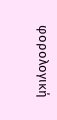φορολογική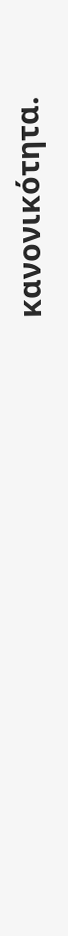κανονικότητα.